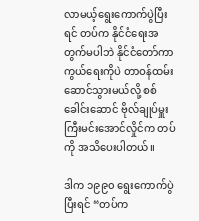လာမယ့်ရွေးကောက်ပွဲပြီးရင် တပ်က နိုင်ငံရေးအတွက်မပါဘဲ နိုင်ငံတော်ကာကွယ်ရေးကိုပဲ တာဝန်ထမ်းဆောင်သွားမယ်လို့ စစ်ခေါင်းဆောင် ဗိုလ်ချုပ်မှူးကြီးမင်းအောင်လှိုင်က တပ်ကို အသိပေးပါတယ်။

ဒါက ၁၉၉၀ ရွေးကောက်ပွဲပြီးရင် “တပ်က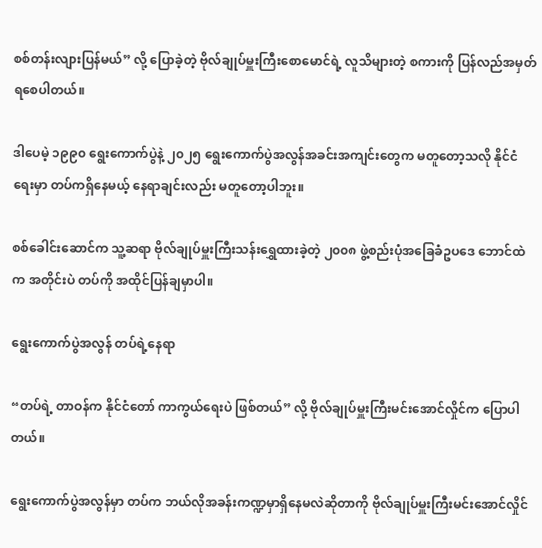စစ်တန်းလျားပြန်မယ်” လို့ ပြောခဲ့တဲ့ ဗိုလ်ချုပ်မှူးကြီးစောမောင်ရဲ့ လူသိများတဲ့ စကားကို ပြန်လည်အမှတ်ရစေပါတယ်။

ဒါပေမဲ့ ၁၉၉၀ ရွေးကောက်ပွဲနဲ့ ၂၀၂၅ ရွေးကောက်ပွဲအလွန်အခင်းအကျင်းတွေက မတူတော့သလို နိုင်ငံရေးမှာ တပ်ကရှိနေမယ့် နေရာချင်းလည်း မတူတော့ပါဘူး။

စစ်ခေါင်းဆောင်က သူ့ဆရာ ဗိုလ်ချုပ်မှူးကြီးသန်းရွှေထားခဲ့တဲ့ ၂၀၀၈ ဖွဲ့စည်းပုံအခြေခံဥပဒေ ဘောင်ထဲက အတိုင်းပဲ တပ်ကို အထိုင်ပြန်ချမှာပါ။

ရွေးကောက်ပွဲအလွန် တပ်ရဲ့နေရာ

“တပ်ရဲ့ တာဝန်က နိုင်ငံတော် ကာကွယ်ရေးပဲ ဖြစ်တယ်” လို့ ဗိုလ်ချုပ်မှူးကြီးမင်းအောင်လှိုင်က ပြောပါတယ်။

ရွေးကောက်ပွဲအလွန်မှာ တပ်က ဘယ်လိုအခန်းကဏ္ဍမှာရှိနေမလဲဆိုတာကို ဗိုလ်ချုပ်မှူးကြီးမင်းအောင်လှိုင်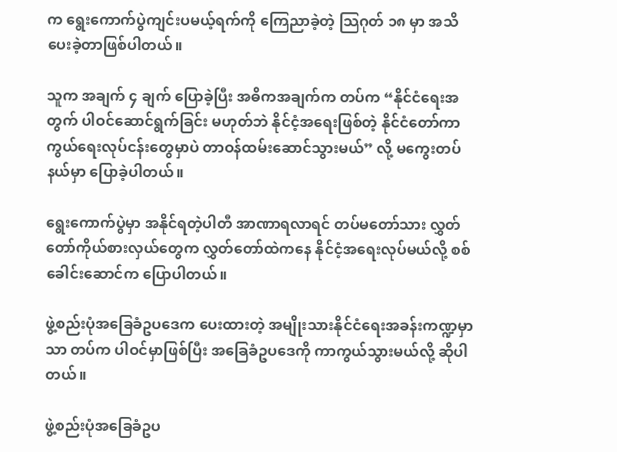က ရွေးကောက်ပွဲကျင်းပမယ့်ရက်ကို ကြေညာခဲ့တဲ့ သြဂုတ် ၁၈ မှာ အသိပေးခဲ့တာဖြစ်ပါတယ်။

သူက အချက် ၄ ချက် ပြောခဲ့ပြီး အဓိကအချက်က တပ်က “နိုင်ငံရေးအတွက် ပါဝင်ဆောင်ရွက်ခြင်း မဟုတ်ဘဲ နိုင်ငံ့အရေးဖြစ်တဲ့ နိုင်ငံတော်ကာကွယ်ရေးလုပ်ငန်းတွေမှာပဲ တာဝန်ထမ်းဆောင်သွားမယ်” လို့ မကွေးတပ်နယ်မှာ ပြောခဲ့ပါတယ်။

ရွေးကောက်ပွဲမှာ အနိုင်ရတဲ့ပါတီ အာဏာရလာရင် တပ်မတော်သား လွှတ်တော်ကိုယ်စားလှယ်တွေက လွှတ်တော်ထဲကနေ နိုင်ငံ့အရေးလုပ်မယ်လို့ စစ်ခေါင်းဆောင်က ပြောပါတယ်။

ဖွဲ့စည်းပုံအခြေခံဥပဒေက ပေးထားတဲ့ အမျိုးသားနိုင်ငံရေးအခန်းကဏ္ဍမှာသာ တပ်က ပါဝင်မှာဖြစ်ပြီး အခြေခံဥပဒေကို ကာကွယ်သွားမယ်လို့ ဆိုပါတယ်။

ဖွဲ့စည်းပုံအခြေခံဥပ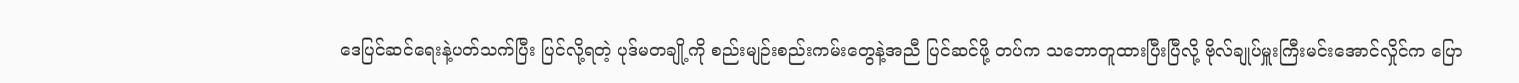ဒေပြင်ဆင်ရေးနဲ့ပတ်သက်ပြီး ပြင်လို့ရတဲ့ ပုဒ်မတချို့ကို စည်းမျဉ်းစည်းကမ်းတွေနဲ့အညီ ပြင်ဆင်ဖို့ တပ်က သဘောတူထားပြီးပြီလို့ ဗိုလ်ချုပ်မှူးကြီးမင်းအောင်လှိုင်က ပြော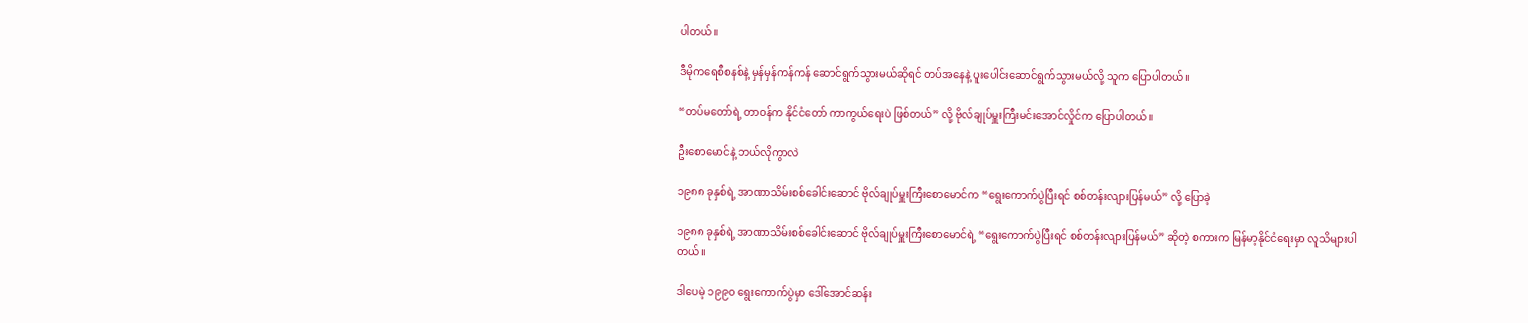ပါတယ်။

ဒီမိုကရေစီစနစ်နဲ့ မှန်မှန်ကန်ကန် ဆောင်ရွက်သွားမယ်ဆိုရင် တပ်အနေနဲ့ ပူးပေါင်းဆောင်ရွက်သွားမယ်လို့ သူက ပြောပါတယ်။

“တပ်မတော်ရဲ့ တာဝန်က နိုင်ငံတော် ကာကွယ်ရေးပဲ ဖြစ်တယ်” လို့ ဗိုလ်ချုပ်မှူးကြီးမင်းအောင်လှိုင်က ပြောပါတယ်။

ဦးစောမောင်နဲ့ ဘယ်လိုကွာလဲ

၁၉၈၈ ခုနှစ်ရဲ့ အာဏာသိမ်းစစ်ခေါင်းဆောင် ဗိုလ်ချုပ်မှူးကြီးစောမောင်က “ရွေးကောက်ပွဲပြီးရင် စစ်တန်းလျားပြန်မယ်” လို့ ပြောခဲ့

၁၉၈၈ ခုနှစ်ရဲ့ အာဏာသိမ်းစစ်ခေါင်းဆောင် ဗိုလ်ချုပ်မှူးကြီးစောမောင်ရဲ့ “ရွေးကောက်ပွဲပြီးရင် စစ်တန်းလျားပြန်မယ်” ဆိုတဲ့ စကားက မြန်မာ့နိုင်ငံရေးမှာ လူသိများပါတယ်။

ဒါပေမဲ့ ၁၉၉၀ ရွေးကောက်ပွဲမှာ ဒေါ်အောင်ဆန်း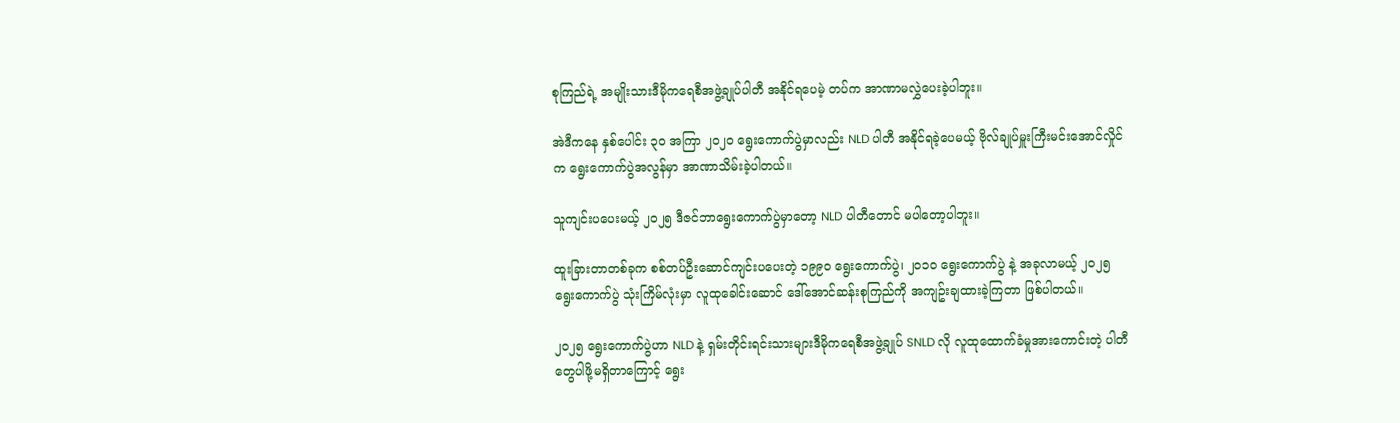စုကြည်ရဲ့ အမျိုးသားဒီမိုကရေစီအဖွဲ့ချုပ်ပါတီ အနိုင်ရပေမဲ့ တပ်က အာဏာမလွှဲပေးခဲ့ပါဘူး။

အဲဒီကနေ နှစ်ပေါင်း ၃၀ အကြာ ၂၀၂၀ ရွေးကောက်ပွဲမှာလည်း NLD ပါတီ အနိုင်ရခဲ့ပေမယ့် ဗိုလ်ချုပ်မှူးကြီးမင်းအောင်လှိုင်က ရွေးကောက်ပွဲအလွန်မှာ အာဏာသိမ်းခဲ့ပါတယ်။

သူကျင်းပပေးမယ့် ၂၀၂၅ ဒီဇင်ဘာရွေးကောက်ပွဲမှာတော့ NLD ပါတီတောင် မပါတော့ပါဘူး။

ထူးခြားတာတစ်ခုက စစ်တပ်ဦးဆောင်ကျင်းပပေးတဲ့ ၁၉၉၀ ရွေးကောက်ပွဲ၊ ၂၀၁၀ ရွေးကောက်ပွဲ နဲ့ အခုလာမယ့် ၂၀၂၅ ရွေးကောက်ပွဲ သုံးကြိမ်လုံးမှာ လူထုခေါင်းဆောင် ဒေါ်အောင်ဆန်းစုကြည်ကို အကျဥ်းချထားခဲ့ကြတာ ဖြစ်ပါတယ်။

၂၀၂၅ ရွေးကောက်ပွဲဟာ NLD နဲ့ ရှမ်းတိုင်းရင်းသားများဒီမိုကရေစီအဖွဲ့ချုပ် SNLD လို လူထုထောက်ခံမှုအားကောင်းတဲ့ ပါတီတွေပါဖို့မရှိတာကြောင့် ရွေး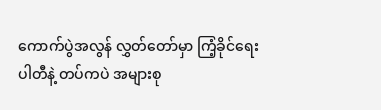ကောက်ပွဲအလွန် လွှတ်တော်မှာ ကြံ့ခိုင်ရေးပါတီနဲ့ တပ်ကပဲ အများစု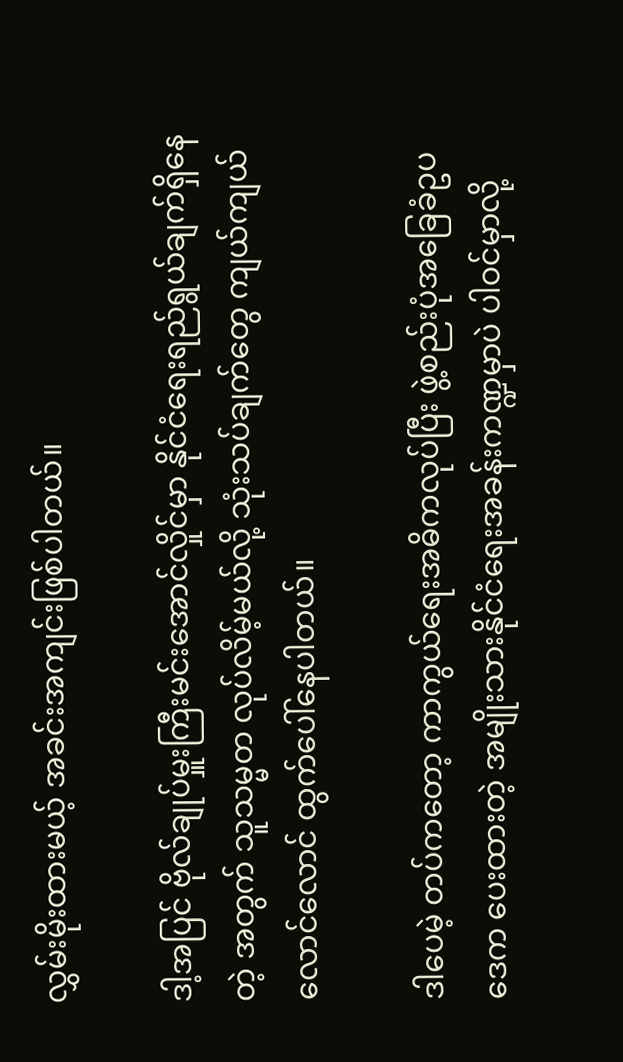လွှမ်းမိုးထားမယ့် အခင်းအကျင်းဖြစ်ပါတယ်။

ဒါ့အပြင် ဗိုလ်ချုပ်မှူးကြီးမင်းအောင်လှိုင်မှာ နိုင်ငံရေးရည်ရွယ်ချက်ရှိနေတဲ့ အတွက် သူသမ္မတ လုပ်လိမ့်မယ်လို့ သုံးသပ်ချက်တွေ ကျယ်ကျယ်လောင်လောင် ထွက်ပေါ်နေပါတယ်။

ဒါပေမဲ့ တပ်ကတော့ ကာကွယ်ရေးအဓိကလုပ်ပြီး ဖွဲ့စည်းပုံအခြေခံဥပဒေက ပေးထားတဲ့ အမျိုးသားနိုင်ငံရေးအခန်းကဏ္ဍမှာပဲ ပါဝင်မှာလို့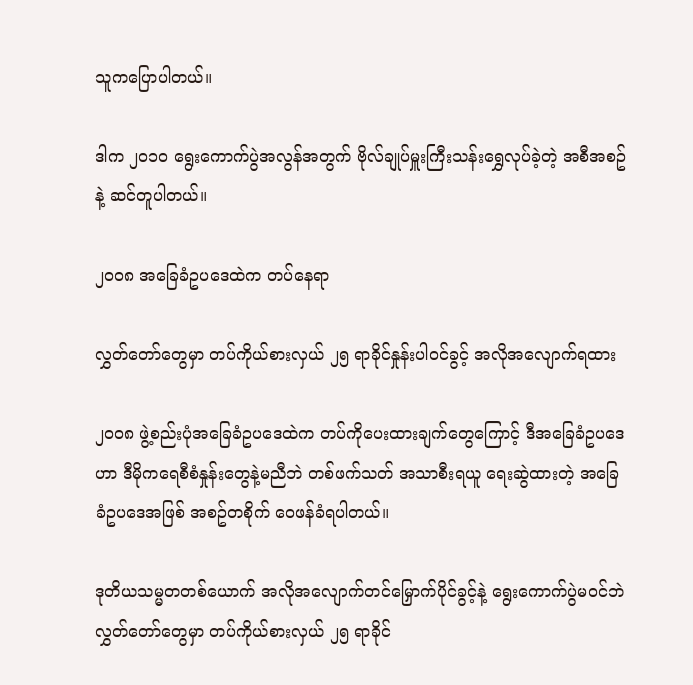သူကပြောပါတယ်။

ဒါက ၂၀၁၀ ရွေးကောက်ပွဲအလွန်အတွက် ဗိုလ်ချုပ်မှူးကြီးသန်းရွှေလုပ်ခဲ့တဲ့ အစီအစဥ်နဲ့ ဆင်တူပါတယ်။

၂၀၀၈ အခြေခံဥပဒေထဲက တပ်နေရာ

လွှတ်တော်တွေမှာ တပ်ကိုယ်စားလှယ် ၂၅ ရာခိုင်နှုန်းပါဝင်ခွင့် အလိုအလျောက်ရထား

၂၀၀၈ ဖွဲ့စည်းပုံအခြေခံဥပဒေထဲက တပ်ကိုပေးထားချက်တွေကြောင့် ဒီအခြေခံဥပဒေဟာ ဒီမိုကရေစီစံနှုန်းတွေနဲ့မညီဘဲ တစ်ဖက်သတ် အသာစီးရယူ ရေးဆွဲထားတဲ့ အခြေခံဥပဒေအဖြစ် အစဥ်တစိုက် ဝေဖန်ခံရပါတယ်။

ဒုတိယသမ္မတတစ်ယောက် အလိုအလျောက်တင်မြှောက်ပိုင်ခွင့်နဲ့ ရွေးကောက်ပွဲမဝင်ဘဲ လွှတ်တော်တွေမှာ တပ်ကိုယ်စားလှယ် ၂၅ ရာခိုင်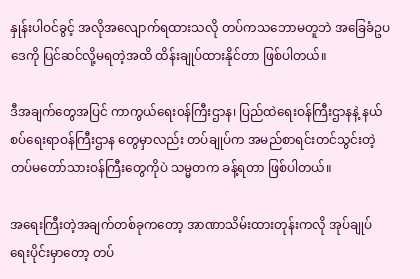နှုန်းပါဝင်ခွင့် အလိုအလျောက်ရထားသလို တပ်ကသဘောမတူဘဲ အခြေခံဥပဒေကို ပြင်ဆင်လို့မရတဲ့အထိ ထိန်းချုပ်ထားနိုင်တာ ဖြစ်ပါတယ်။

ဒီအချက်တွေအပြင် ကာကွယ်ရေး၀န်ကြီးဌာန၊ ပြည်ထဲရေးဝန်ကြီးဌာနနဲ့ နယ်စပ်ရေးရာဝန်ကြီးဌာန တွေမှာလည်း တပ်ချုပ်က အမည်စာရင်းတင်သွင်းတဲ့ တပ်မတော်သားဝန်ကြီးတွေကိုပဲ သမ္မတက ခန့်ရတာ ဖြစ်ပါတယ်။

အရေးကြီးတဲ့အချက်တစ်ခုကတော့ အာဏာသိမ်းထားတုန်းကလို အုပ်ချုပ်ရေးပိုင်းမှာတော့ တပ်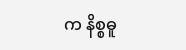က နိစ္စဓူ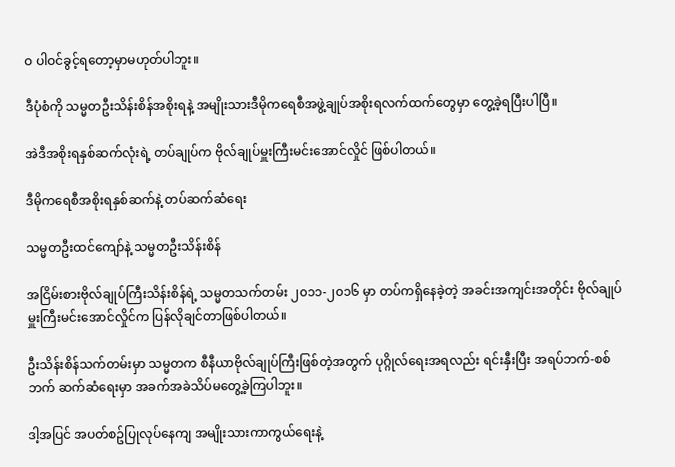ဝ ပါဝင်ခွင့်ရတော့မှာမဟုတ်ပါဘူး။

ဒီပုံစံကို သမ္မတဦးသိန်းစိန်အစိုးရနဲ့ အမျိုးသားဒီမိုကရေစီအဖွဲ့ချုပ်အစိုးရလက်ထက်တွေမှာ တွေ့ခဲ့ရပြီးပါပြီ။

အဲဒီအစိုးရနှစ်ဆက်လုံးရဲ့ တပ်ချုပ်က ဗိုလ်ချုပ်မှူးကြီးမင်းအောင်လှိုင် ဖြစ်ပါတယ်။

ဒီမိုကရေစီအစိုးရနှစ်ဆက်နဲ့ တပ်ဆက်ဆံရေး

သမ္မတဦးထင်ကျော်နဲ့ သမ္မတဦးသိန်းစိန်

အငြိမ်းစားဗိုလ်ချုပ်ကြီးသိန်းစိန်ရဲ့ သမ္မတသက်တမ်း ၂၀၁၁-၂၀၁၆ မှာ တပ်ကရှိနေခဲ့တဲ့ အခင်းအကျင်းအတိုင်း ဗိုလ်ချုပ်မှူးကြီးမင်းအောင်လှိုင်က ပြန်လိုချင်တာဖြစ်ပါတယ်။

ဦးသိန်းစိန်သက်တမ်းမှာ သမ္မတက စီနီယာဗိုလ်ချုပ်ကြီးဖြစ်တဲ့အတွက် ပုဂ္ဂိုလ်ရေးအရလည်း ရင်းနှီးပြီး အရပ်ဘက်-စစ်ဘက် ဆက်ဆံရေးမှာ အခက်အခဲသိပ်မတွေ့ခဲ့ကြပါဘူး။

ဒါ့အပြင် အပတ်စဥ်ပြုလုပ်နေကျ အမျိုးသားကာကွယ်ရေးနဲ့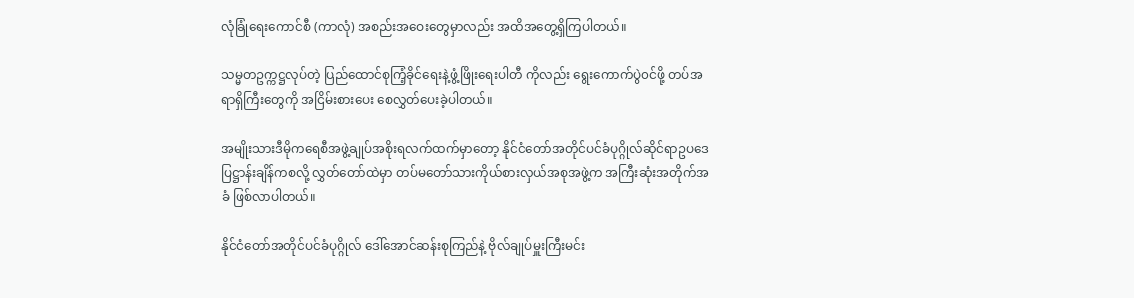လုံခြုံရေးကောင်စီ (ကာလုံ) အစည်းအဝေးတွေမှာလည်း အထိအတွေ့ရှိကြပါတယ်။

သမ္မတဥက္ကဋ္ဌလုပ်တဲ့ ပြည်ထောင်စုကြံ့ခိုင်ရေးနဲ့ဖွံ့ဖြိုးရေးပါတီ ကိုလည်း ရွေးကောက်ပွဲ၀င်ဖို့ တပ်အရာရှိကြီးတွေကို အငြိမ်းစားပေး စေလွှတ်ပေးခဲ့ပါတယ်။

အမျိုးသားဒီမိုကရေစီအဖွဲ့ချုပ်အစိုးရလက်ထက်မှာတော့ နိုင်ငံတော်အတိုင်ပင်ခံပုဂ္ဂိုလ်ဆိုင်ရာဥပဒေ ပြဋ္ဌာန်းချိန်ကစလို့ လွှတ်တော်ထဲမှာ တပ်မတော်သားကိုယ်စားလှယ်အစုအဖွဲ့က အကြီးဆုံးအတိုက်အခံ ဖြစ်လာပါတယ်။

နိုင်ငံတော်အတိုင်ပင်ခံပုဂ္ဂိုလ် ဒေါ်အောင်ဆန်းစုကြည်နဲ့ ဗိုလ်ချုပ်မှူးကြီးမင်း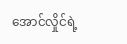အောင်လှိုင်ရဲ့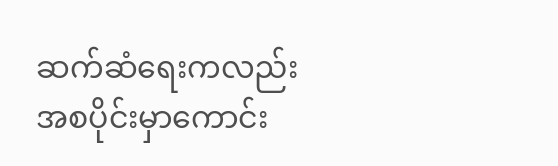ဆက်ဆံရေးကလည်း အစပိုင်းမှာကောင်း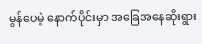မွန်ပေမဲ့ နောက်ပိုင်းမှာ အခြေအနေဆိုးရွား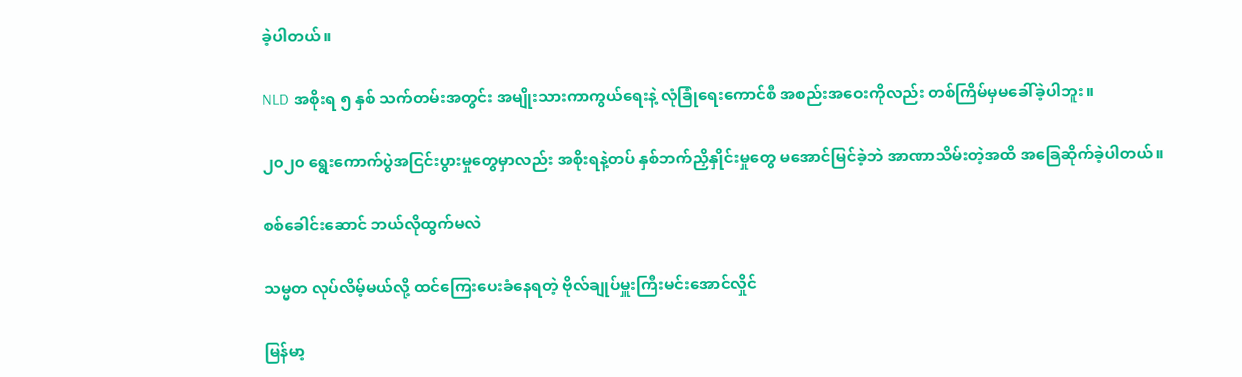ခဲ့ပါတယ်။

NLD အစိုးရ ၅ နှစ် သက်တမ်းအတွင်း အမျိုးသားကာကွယ်ရေးနဲ့ လုံခြုံရေးကောင်စီ အစည်းအဝေးကိုလည်း တစ်ကြိမ်မှမခေါ်ခဲ့ပါဘူး။

၂၀၂၀ ရွေးကောက်ပွဲအငြင်းပွားမှုတွေမှာလည်း အစိုးရနဲ့တပ် နှစ်ဘက်ညှိနှိုင်းမှုတွေ မအောင်မြင်ခဲ့ဘဲ အာဏာသိမ်းတဲ့အထိ အခြေဆိုက်ခဲ့ပါတယ်။

စစ်ခေါင်းဆောင် ဘယ်လိုထွက်မလဲ

သမ္မတ လုပ်လိမ့်မယ်လို့ ထင်ကြေးပေးခံနေရတဲ့ ဗိုလ်ချုပ်မှူးကြီးမင်းအောင်လှိုင်

မြန်မာ့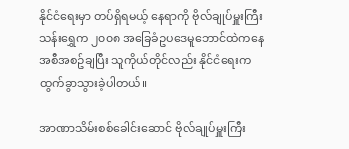နိုင်ငံရေးမှာ တပ်ရှိရမယ့် နေရာကို ဗိုလ်ချုပ်မှူးကြီးသန်းရွှေက ၂၀၀၈ အခြေခံဥပဒေမူဘောင်ထဲကနေ အစီအစဥ်ချပြီး သူကိုယ်တိုင်လည်း နိုင်ငံရေးက ထွက်ခွာသွားခဲ့ပါတယ်။

အာဏာသိမ်းစစ်ခေါင်းဆောင် ဗိုလ်ချုပ်မှူးကြီး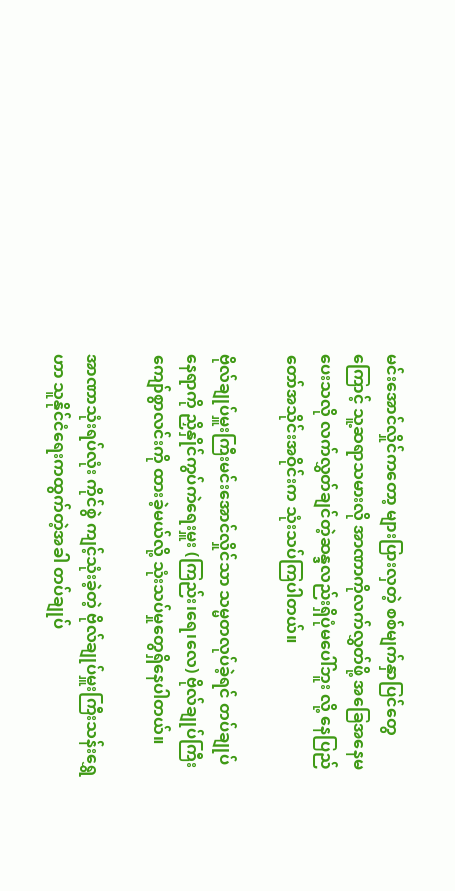မင်းအောင်လှိုင်ကတော့ များပြားလှတဲ့ စစ်မျက်နှာပြင်တွေကြောင့် သူ့ဆရာသမားလို အာဏာကိုလက်လွှတ်ဖို့ အခြေအနေမပေးသလို လက်လွှတ်ချင်တဲ့ဆန္ဒလည်းရှိပုံမပေါ်ဘူး လို့ နေပြည်တော်အသိုင်းအဝိုင်းက သုံးသပ်ကြပါတယ်။

ဗိုလ်ချုပ်မှူးကြီးမင်းအောင်လှိုင်သာ သမ္မတလုပ်ခဲ့ရင် တပ်ချုပ်နေရာကို ညှိနှိုင်ကွပ်ကဲရေးမှူး (ကြည်း၊ရေ၊လေ) ဗိုလ်ချုပ်ကြီး ကျော်စွာလင်းကို ထားခဲ့မယ်လို့ သုံးသပ်မှုတွေရှိနေပါတယ်။

အာဏာသုံးရပ်လုံး ကိုင်စွဲ ကျင့်သုံးခဲ့တဲ့ ဗိုလ်ချုပ်မှူးကြီးသန်းရွှေဟာ သူနိုင်ငံရေးကထွက်တဲ့အခါ တပ်ချုပ်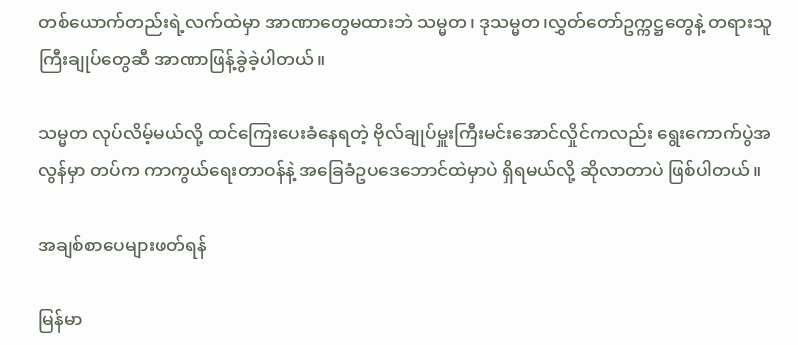တစ်ယောက်တည်းရဲ့လက်ထဲမှာ အာဏာတွေမထားဘဲ သမ္မတ၊ ဒုသမ္မတ၊လွှတ်တော်ဥက္ကဋ္ဌတွေနဲ့ တရားသူကြီးချုပ်တွေဆီ အာဏာဖြန့်ခွဲခဲ့ပါတယ်။

သမ္မတ လုပ်လိမ့်မယ်လို့ ထင်ကြေးပေးခံနေရတဲ့ ဗိုလ်ချုပ်မှူးကြီးမင်းအောင်လှိုင်ကလည်း ရွေးကောက်ပွဲအလွန်မှာ တပ်က ကာကွယ်ရေးတာဝန်နဲ့ အခြေခံဥပဒေဘောင်ထဲမှာပဲ ရှိရမယ်လို့ ဆိုလာတာပဲ ဖြစ်ပါတယ်။

အချစ်စာပေများဖတ်ရန်

မြန်မာ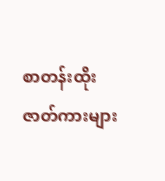စာတန်းထိုးဇာတ်ကားများ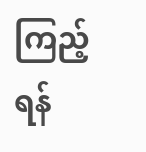ကြည့်ရန်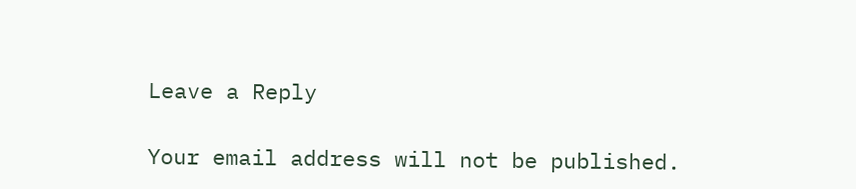Leave a Reply

Your email address will not be published.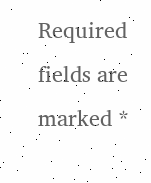Required fields are marked *